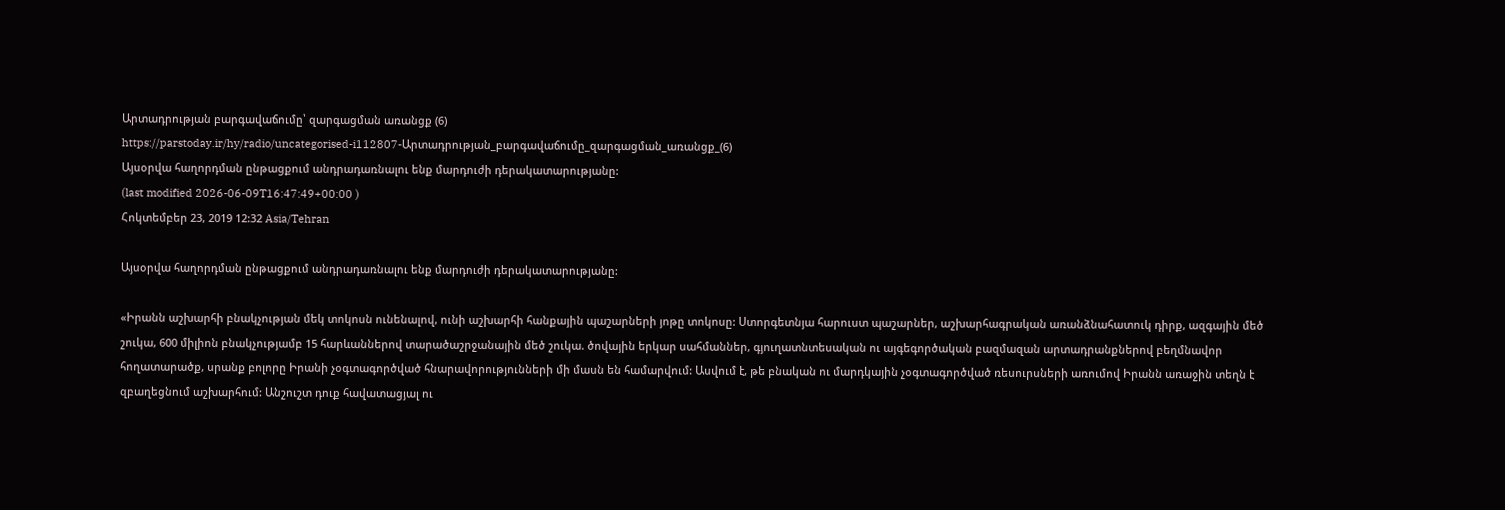Արտադրության բարգավաճումը՝ զարգացման առանցք (6)
https://parstoday.ir/hy/radio/uncategorised-i112807-Արտադրության_բարգավաճումը_զարգացման_առանցք_(6)
Այսօրվա հաղորդման ընթացքում անդրադառնալու ենք մարդուժի դերակատարությանը:
(last modified 2026-06-09T16:47:49+00:00 )
Հոկտեմբեր 23, 2019 12:32 Asia/Tehran

Այսօրվա հաղորդման ընթացքում անդրադառնալու ենք մարդուժի դերակատարությանը:

«Իրանն աշխարհի բնակչության մեկ տոկոսն ունենալով, ունի աշխարհի հանքային պաշարների յոթը տոկոսը: Ստորգետնյա հարուստ պաշարներ, աշխարհագրական առանձնահատուկ դիրք, ազգային մեծ շուկա, 600 միլիոն բնակչությամբ 15 հարևաններով տարածաշրջանային մեծ շուկա. ծովային երկար սահմաններ, գյուղատնտեսական ու այգեգործական բազմազան արտադրանքներով բեղմնավոր հողատարածք, սրանք բոլորը Իրանի չօգտագործված հնարավորությունների մի մասն են համարվում: Ասվում է, թե բնական ու մարդկային չօգտագործված ռեսուրսների առումով Իրանն առաջին տեղն է զբաղեցնում աշխարհում: Անշուշտ դուք հավատացյալ ու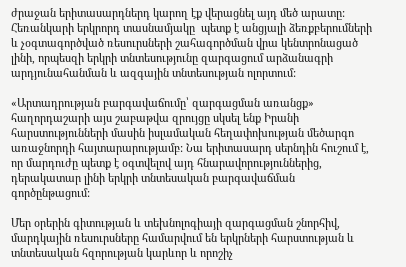ժրաջան երիտասարդներդ կարող էք վերացնել այդ մեծ արատը: Հեռանկարի երկրորդ տասնամյակը  պետք է անցյալի ձեռքբերումների և չօգտագործված ռեսուրսների շահագործման վրա կենտրոնացած լինի, որպեսզի երկրի տնտեսությունը զարգացում արձանագրի արդյունահանման և ազգային տնտեսության ոլորտում:

«Արտադրության բարգավաճումը՝ զարգացման առանցք» հաղորդաշարի այս շաբաթվա զրույցը սկսել ենք Իրանի հարստությունների մասին իսլամական հեղափոխության մեծարգո առաջնորդի հայտարարությամբ: Նա երիտասարդ սերնդին հուշում է, որ մարդուժը պետք է օգտվելով այդ հնարավորություններից, դերակատար լինի երկրի տնտեսական բարգավաճման գործընթացում:

Մեր օրերին գիտության և տեխնոլոգիայի զարգացման շնորհիվ, մարդկային ռեսուրսները համարվում են երկրների հարստության և տնտեսական հզորության կարևոր և որոշիչ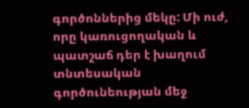գործոններից մեկը: Մի ուժ, որը կառուցողական և պատշաճ դեր է խաղում տնտեսական գործունեության մեջ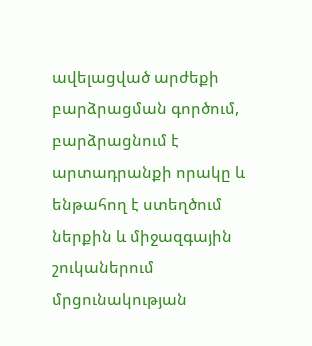ավելացված արժեքի բարձրացման գործում, բարձրացնում է արտադրանքի որակը և ենթահող է ստեղծում ներքին և միջազգային շուկաներում մրցունակության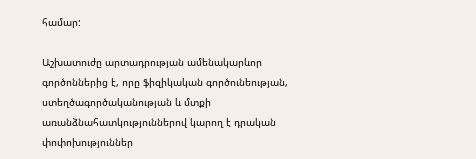համար:

Աշխատուժը արտադրության ամենակարևոր գործոններից է, որը ֆիզիկական գործունեության, ստեղծագործականության և մտքի առանձնահատկություններով կարող է դրական փոփոխություններ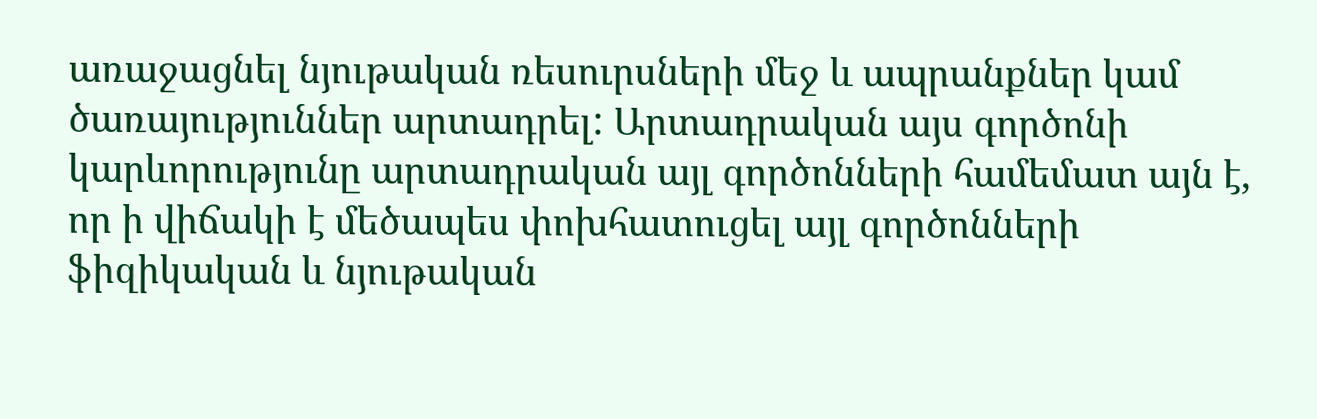առաջացնել նյութական ռեսուրսների մեջ և ապրանքներ կամ ծառայություններ արտադրել: Արտադրական այս գործոնի կարևորությունը արտադրական այլ գործոնների համեմատ այն է, որ ի վիճակի է մեծապես փոխհատուցել այլ գործոնների ֆիզիկական և նյութական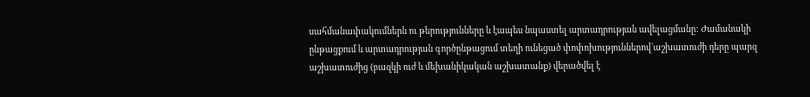սահմանափակումներն ու թերությունները և էապես նպաստել արտադրության ավելացմանը: Ժամանակի ընթացքում և արտադրության գործընթացում տեղի ունեցած փոփոխություններով`աշխատուժի դերը պարզ աշխատուժից (բազկի ուժ և մեխանիկական աշխատանք) վերածվել է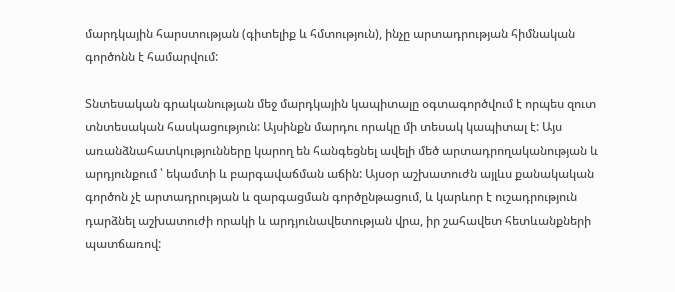մարդկային հարստության (գիտելիք և հմտություն), ինչը արտադրության հիմնական գործոնն է համարվում:

Տնտեսական գրականության մեջ մարդկային կապիտալը օգտագործվում է որպես զուտ տնտեսական հասկացություն: Այսինքն մարդու որակը մի տեսակ կապիտալ է: Այս առանձնահատկությունները կարող են հանգեցնել ավելի մեծ արտադրողականության և արդյունքում ՝ եկամտի և բարգավաճման աճին: Այսօր աշխատուժն այլևս քանակական գործոն չէ արտադրության և զարգացման գործընթացում, և կարևոր է ուշադրություն դարձնել աշխատուժի որակի և արդյունավետության վրա, իր շահավետ հետևանքների պատճառով: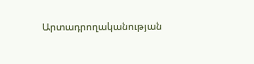Արտադրողականության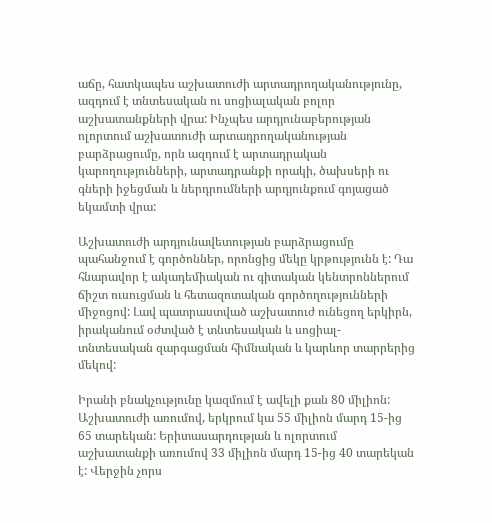աճը, հատկապես աշխատուժի արտադրողականությունը, ազդում է տնտեսական ու սոցիալական բոլոր աշխատանքների վրա: Ինչպես արդյունաբերության ոլորտում աշխատուժի արտադրողականության բարձրացումը, որն ազդում է արտադրական կարողությունների, արտադրանքի որակի, ծախսերի ու գների իջեցման և ներդրումների արդյունքում գոյացած եկամտի վրա:

Աշխատուժի արդյունավետության բարձրացումը պահանջում է գործոններ, որոնցից մեկը կրթությունն է: Դա հնարավոր է ակադեմիական ու գիտական կենտրոններում ճիշտ ուսուցման և հետազոտական գործողությունների միջոցով: Լավ պատրաստված աշխատուժ ունեցող երկիրն, իրականում օժտված է տնտեսական և սոցիալ-տնտեսական զարգացման հիմնական և կարևոր տարրերից մեկով:

Իրանի բնակչությունը կազմում է ավելի քան 80 միլիոն: Աշխատուժի առումով, երկրում կա 55 միլիոն մարդ 15-ից 65 տարեկան: Երիտասարդության և ոլորտում աշխատանքի առումով 33 միլիոն մարդ 15-ից 40 տարեկան է: Վերջին չորս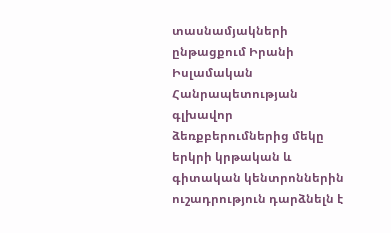տասնամյակների ընթացքում Իրանի Իսլամական Հանրապետության գլխավոր ձեռքբերումներից մեկը երկրի կրթական և գիտական կենտրոններին ուշադրություն դարձնելն է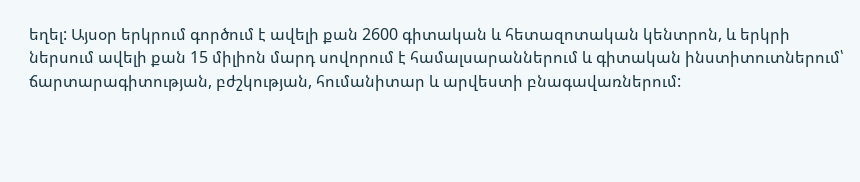եղել: Այսօր երկրում գործում է ավելի քան 2600 գիտական և հետազոտական կենտրոն, և երկրի ներսում ավելի քան 15 միլիոն մարդ սովորում է համալսարաններում և գիտական ինստիտուտներում՝ ճարտարագիտության, բժշկության, հումանիտար և արվեստի բնագավառներում: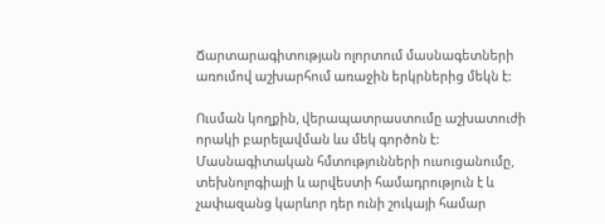Ճարտարագիտության ոլորտում մասնագետների առումով աշխարհում առաջին երկրներից մեկն է:

Ուսման կողքին, վերապատրաստումը աշխատուժի որակի բարելավման ևս մեկ գործոն է: Մասնագիտական հմտությունների ուսուցանումը, տեխնոլոգիայի և արվեստի համադրություն է և չափազանց կարևոր դեր ունի շուկայի համար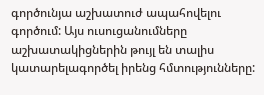գործունյա աշխատուժ ապահովելու գործում: Այս ուսուցանումները աշխատակիցներին թույլ են տալիս կատարելագործել իրենց հմտությունները: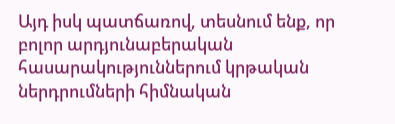Այդ իսկ պատճառով, տեսնում ենք, որ բոլոր արդյունաբերական հասարակություններում կրթական ներդրումների հիմնական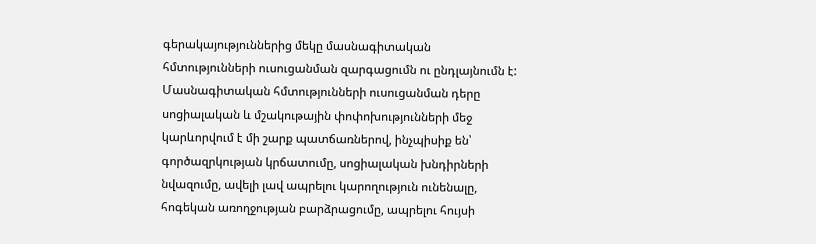գերակայություններից մեկը մասնագիտական հմտությունների ուսուցանման զարգացումն ու ընդլայնումն է: Մասնագիտական հմտությունների ուսուցանման դերը սոցիալական և մշակութային փոփոխությունների մեջ կարևորվում է մի շարք պատճառներով, ինչպիսիք են՝ գործազրկության կրճատումը, սոցիալական խնդիրների նվազումը, ավելի լավ ապրելու կարողություն ունենալը, հոգեկան առողջության բարձրացումը, ապրելու հույսի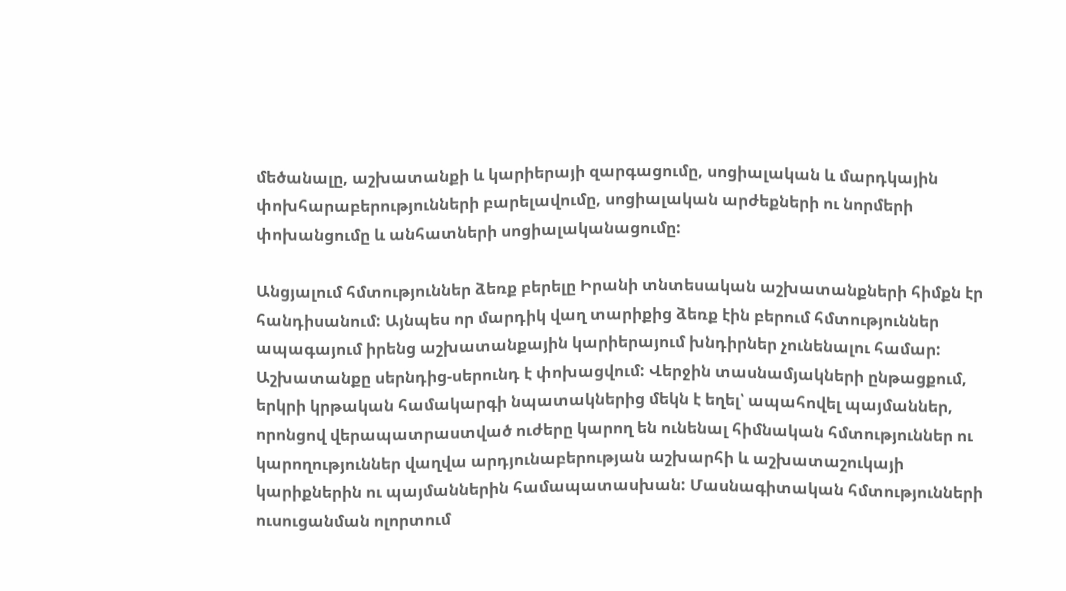մեծանալը, աշխատանքի և կարիերայի զարգացումը, սոցիալական և մարդկային փոխհարաբերությունների բարելավումը, սոցիալական արժեքների ու նորմերի փոխանցումը և անհատների սոցիալականացումը:

Անցյալում հմտություններ ձեռք բերելը Իրանի տնտեսական աշխատանքների հիմքն էր հանդիսանում: Այնպես որ մարդիկ վաղ տարիքից ձեռք էին բերում հմտություններ ապագայում իրենց աշխատանքային կարիերայում խնդիրներ չունենալու համար: Աշխատանքը սերնդից-սերունդ է փոխացվում: Վերջին տասնամյակների ընթացքում, երկրի կրթական համակարգի նպատակներից մեկն է եղել՝ ապահովել պայմաններ, որոնցով վերապատրաստված ուժերը կարող են ունենալ հիմնական հմտություններ ու կարողություններ վաղվա արդյունաբերության աշխարհի և աշխատաշուկայի կարիքներին ու պայմաններին համապատասխան: Մասնագիտական հմտությունների ուսուցանման ոլորտում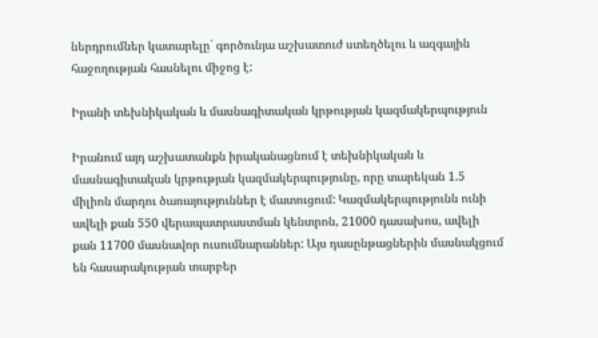ներդրումներ կատարելը` գործունյա աշխատուժ ստեղծելու և ազգային հաջողության հասնելու միջոց է:

Իրանի տեխնիկական և մասնագիտական կրթության կազմակերպություն

Իրանում այդ աշխատանքն իրականացնում է տեխնիկական և մասնագիտական կրթության կազմակերպությունը, որը տարեկան 1.5 միլիոն մարդու ծառայություններ է մատուցում: Կազմակերպությունն ունի ավելի քան 550 վերապատրաստման կենտրոն, 21000 դասախոս, ավելի քան 11700 մասնավոր ուսումնարաններ: Այս դասընթացներին մասնակցում են հասարակության տարբեր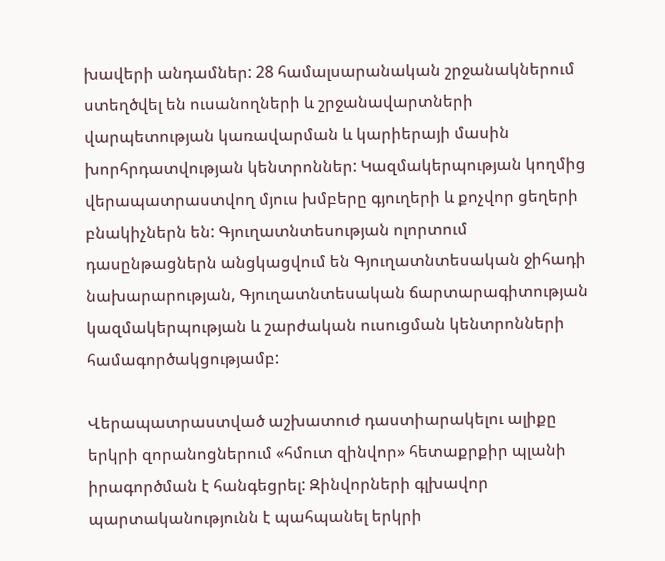խավերի անդամներ: 28 համալսարանական շրջանակներում ստեղծվել են ուսանողների և շրջանավարտների վարպետության կառավարման և կարիերայի մասին խորհրդատվության կենտրոններ: Կազմակերպության կողմից վերապատրաստվող մյուս խմբերը գյուղերի և քոչվոր ցեղերի բնակիչներն են: Գյուղատնտեսության ոլորտում դասընթացներն անցկացվում են Գյուղատնտեսական ջիհադի նախարարության, Գյուղատնտեսական ճարտարագիտության կազմակերպության և շարժական ուսուցման կենտրոնների համագործակցությամբ:

Վերապատրաստված աշխատուժ դաստիարակելու ալիքը երկրի զորանոցներում «հմուտ զինվոր» հետաքրքիր պլանի իրագործման է հանգեցրել: Զինվորների գլխավոր պարտականությունն է պահպանել երկրի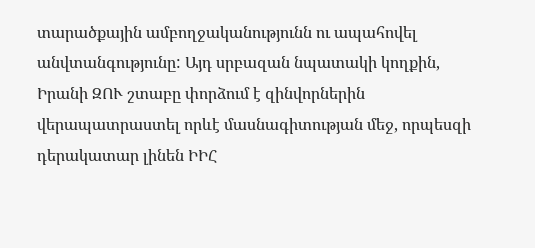տարածքային ամբողջականությունն ու ապահովել անվտանգությունը: Այդ սրբազան նպատակի կողքին, Իրանի ԶՈՒ շտաբը փորձում է զինվորներին վերապատրաստել որևէ մասնագիտության մեջ, որպեսզի դերակատար լինեն ԻԻՀ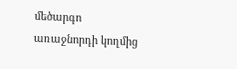մեծարգո առաջնորդի կողմից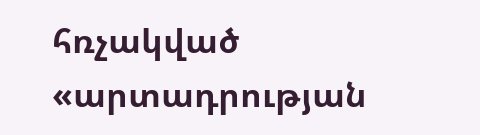հռչակված «արտադրության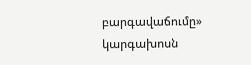բարգավաճումը» կարգախոսն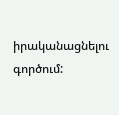իրականացնելու գործում: